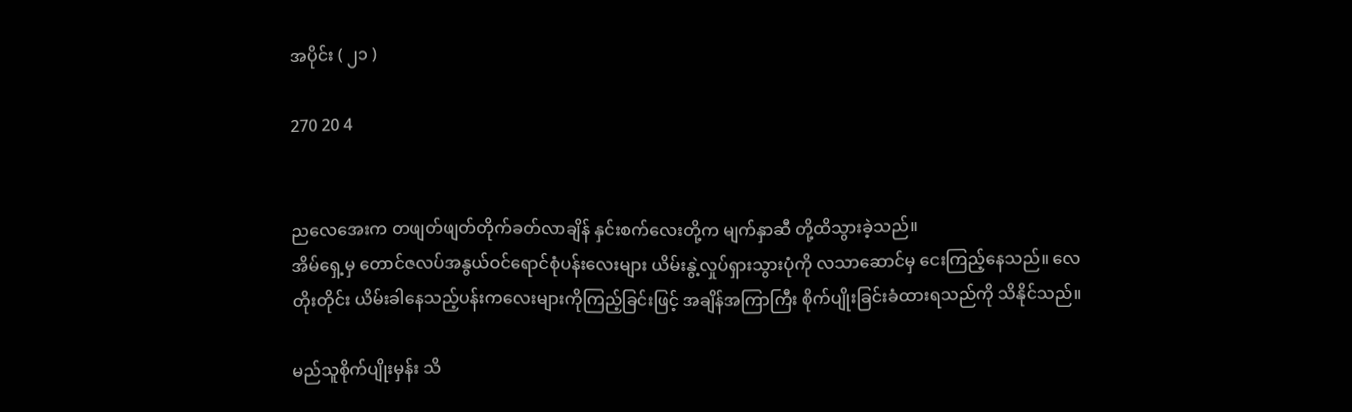အပိုင်း ( ၂၁ )

270 20 4


ညလေအေးက တဖျတ်ဖျတ်တိုက်ခတ်လာချိန် နှင်းစက်လေးတို့က မျက်နှာဆီ တို့ထိသွားခဲ့သည်။
အိမ်ရှေ့မှ တောင်ဇလပ်အနွယ်ဝင်ရောင်စုံပန်းလေးများ ယိမ်းနွဲ့လှုပ်ရှားသွားပုံကို လသာဆောင်မှ ငေးကြည့်နေသည်။ ‌လေတိုးတိုင်း ယိမ်းခါနေသည့်ပန်းကလေးများကိုကြည့်ခြင်းဖြင့် အချိန်အကြာကြီး စိုက်ပျိုးခြင်းခံထားရသည်ကို သိနိုင်သည်။

မည်သူစိုက်ပျိုးမှန်း သိ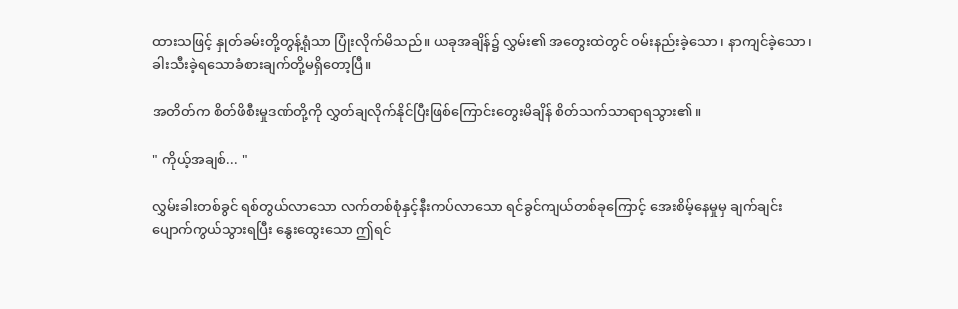ထားသဖြင့် နှုတ်ခမ်းတို့တွန့်ရုံသာ ပြုံးလိုက်မိသည်။ ယခုအချိန်၌ လွှမ်း၏ အတွေးထဲတွင် ဝမ်းနည်းခဲ့သော၊ နာကျင်ခဲ့သော၊ ခါးသီးခဲ့ရသောခံစားချက်တို့မရှိတော့ပြီ။

အတိတ်က စိတ်ဖိစီးမှုဒဏ်တို့ကို လွှတ်ချလိုက်နိုင်ပြီးဖြစ်ကြောင်းတွေးမိချိန် စိတ်သက်သာရာရသွား၏။

" ကိုယ့်အချစ်... "

လွှမ်းခါးတစ်ခွင် ရစ်တွယ်လာသော လက်တစ်စုံနှင့်နီးကပ်လာသော ရင်ခွင်ကျယ်တစ်ခုကြောင့် အေးစိမ့်နေမှုမှ ချက်ချင်း ပျောက်ကွယ်သွားရပြီး နွေးထွေးသော ဤရင်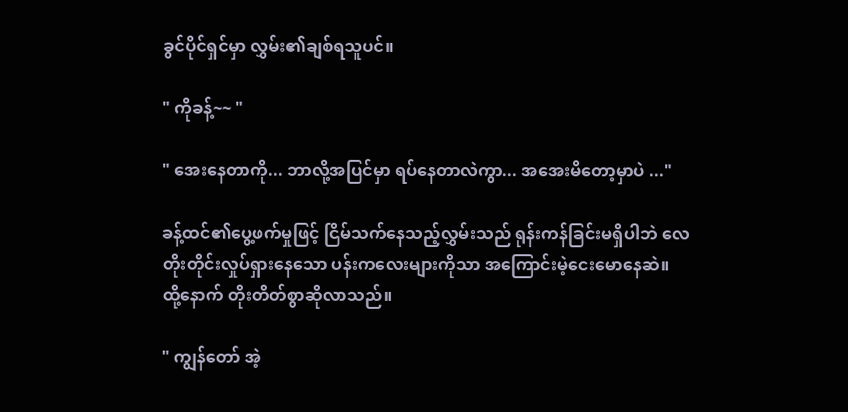ခွင်ပိုင်ရှင်မှာ လွှမ်း၏ချစ်ရသူပင်။

" ကိုခန့်~~ "

" အေးနေတာကို... ဘာလို့အပြင်မှာ ရပ်နေတာလဲကွာ... အအေးမိတော့မှာပဲ ..."

ခန့်ထင်၏ပွေ့ဖက်မှုဖြင့် ငြိမ်သက်နေသည့်လွှမ်းသည် ရုန်းကန်ခြင်းမရှိပါဘဲ လေတိုးတိုင်းလှုပ်ရှားနေသော ပန်းကလေးများကိုသာ အကြောင်းမဲ့ငေးမောနေဆဲ။ ထို့နောက် တိုးတိတ်စွာဆိုလာသည်။

" ကျွန်တော် အဲ့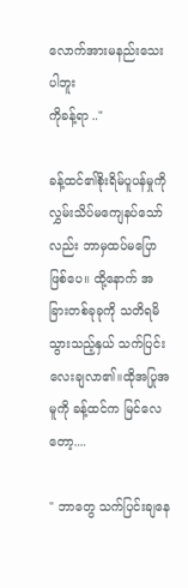လောက်အားမနည်းသေးပါဘူး
ကိုခန့်ရာ .."

ခန့်ထင်၏စိုးရိမ်ပူပန်မှုကို လွှမ်းသိပ်မကျေနပ်သော်လည်း ဘာမှထပ်မပြောဖြစ်ပေ။ ထို့နောက် အခြားတစ်ခုခုကို သတိရမိသွားသည့်နှယ် သက်ပြင်းလေးချလာ၏။ထိုအပြုအမူကို ခန့်ထင်က မြင်လေတော့....

" ဘာတွေ သက်ပြင်းချနေ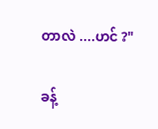တာလဲ ....ဟင် ?"

ခန့်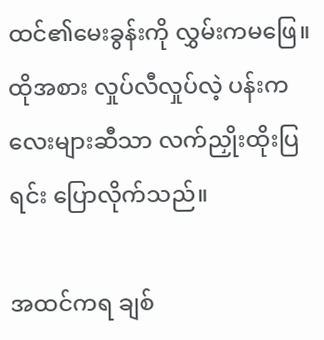ထင်၏မေးခွန်းကို လွှမ်းကမဖြေ။ ထိုအစား လှုပ်လီလှုပ်လဲ့ ပန်းကလေးများဆီသာ လက်ညှိုးထိုးပြရင်း ပြောလိုက်သည်။

အထင်ကရ ချစ်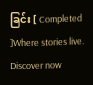ခြင်း [ Completed ]Where stories live. Discover now